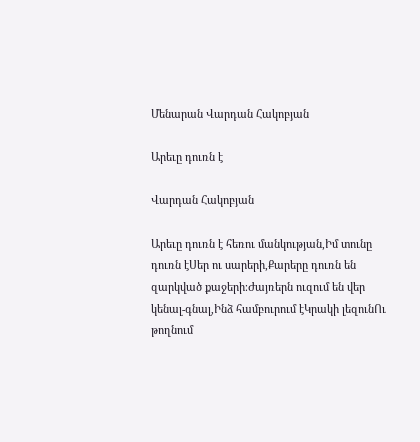Մենարան Վարդան Հակոբյան

Արեւը դուռն է

Վարդան Հակոբյան

Արեւը դուռն է հեռու մանկության,Իմ տունը դուռն էՍեր ու սարերի,Քարերը դուռն են զարկված քաջերի։Ժայռերն ուզում են վեր կենալ-գնալ,Ինձ համբուրում էԿրակի լեզունՈւ թողնում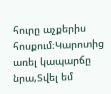հուրը աչքերիս հոսքում։Կարոտից առել կապարճը նրա,Տվել եմ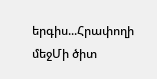երգիս...Հրափողի մեջՄի ծիտ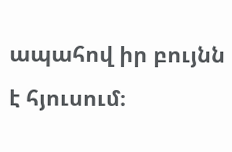ապահով իր բույնն է հյուսում։